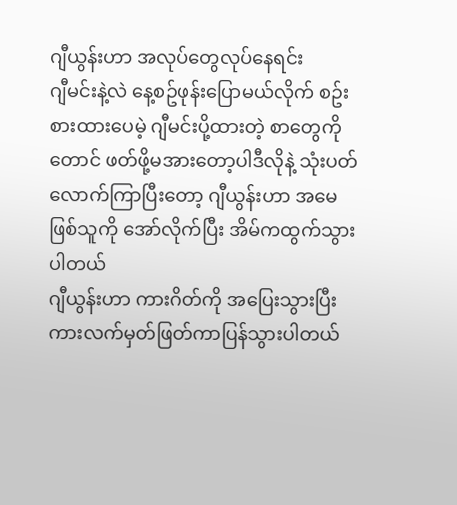ဂျီယွန်းဟာ အလုပ်တွေလုပ်နေရင်း
ဂျီမင်းနဲ့လဲ နေ့စဥ်ဖုန်းပြောမယ်လိုက် စဥ်းစားထားပေမဲ့ ဂျီမင်းပို့ထားတဲ့ စာတွေကိုတောင် ဖတ်ဖို့မအားတော့ပါဒီလိုနဲ့ သုံးပတ်လောက်ကြာပြီးတော့ ဂျီယွန်းဟာ အမေဖြစ်သူကို အော်လိုက်ပြီး အိမ်ကထွက်သွားပါတယ်
ဂျီယွန်းဟာ ကားဂိတ်ကို အပြေးသွားပြီး ကားလက်မှတ်ဖြတ်ကာပြန်သွားပါတယ်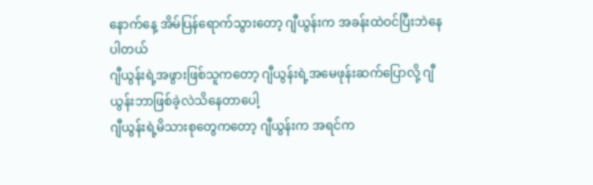နောက်နေ့ အိမ်ပြန်ရောက်သွားတော့ ဂျီယွန်းက အခန်းထဲဝင်ပြီးဘဲနေပါတယ်
ဂျီယွန်းရဲ့အဖွားဖြစ်သူကတော့ ဂျီယွန်းရဲ့အမေဖုန်းဆက်ပြောလို့ ဂျီယွန်းဘာဖြစ်ခဲ့လဲသိနေတာပေါ့
ဂျီယွန်းရဲ့မိသားစုတွေကတော့ ဂျီယွန်းက အရင်က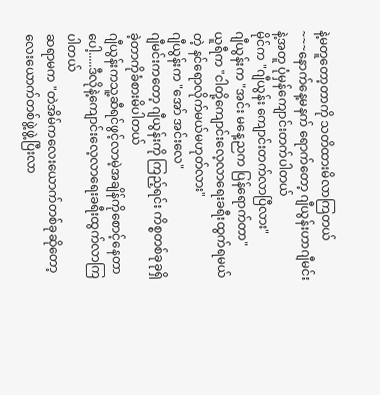နဲ့မတူတော့တာကို သတိထားမိလာကြတယ်
~~~နောက်နေ့မနက် ရောက်တော့ ဂျီယွန်းဟာဂျီမင်းနဲ့အတူ ပုံမှန်ကျောင်းတက်ပါတယ်
မိုင်က "ဂျီယွန်း ကျောင်းတက်လာပြီလား"
ဂျီယွန်းက "အင်း မနေ့ညက ပြန်ရောက်တာ"
ယူရီက "ငါတို့ကျောင်းလေ့လာရေးခရီးထွက်ရမယ်တဲ့ နင်ရောလိုက်မယ်မဟုတ်လား"
ဂျီယွန်းက "အော် အင်းလေ"
ဂျီမင်းကတော့ ဂျီယွန်းကို ကြည့်ရင်း ကိစ္စတစ်ခုခုရှိခဲ့တာကိုခံစားမိပါတယ်
ဂျီယွန်းကသူ့ဆီရင်ဖွင့်လာမဲ့အချိန်ကိုစောင့်နေတာပေါ့.....ဒီလိုနဲ့ကျောင်းလေ့လာရေးခရီးထွက်လာကြပါတယ်
ဆရာမက "တဲအိမ်ကလေးယောက်တစ်ခုဆိုတော့လေးယောက်တစ်ဖွဲ့ဖွဲ့ပြီးလာ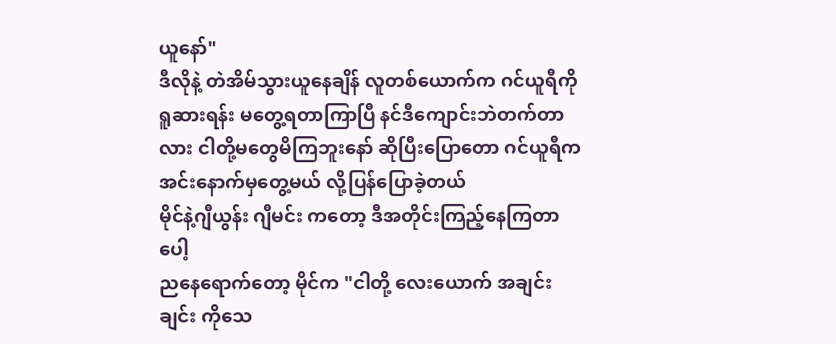ယူနော်"
ဒီလိုနဲ့ တဲအိမ်သွားယူနေချိန် လူတစ်ယောက်က ဂင်ယူရီကို ရူဆားရန်း မတွေ့ရတာကြာပြီ နင်ဒီကျောင်းဘဲတက်တာလား ငါတို့မတွေမိကြဘူးနော် ဆိုပြီးပြောတော ဂင်ယူရီက အင်းနောက်မှတွေ့မယ် လို့ပြန်ပြောခဲ့တယ်
မိုင်နဲ့ဂျီယွန်း ဂျီမင်း ကတော့ ဒီအတိုင်းကြည့်နေကြတာပေါ့
ညနေရောက်တော့ မိုင်က "ငါတို့ လေးယောက် အချင်းချင်း ကိုသေ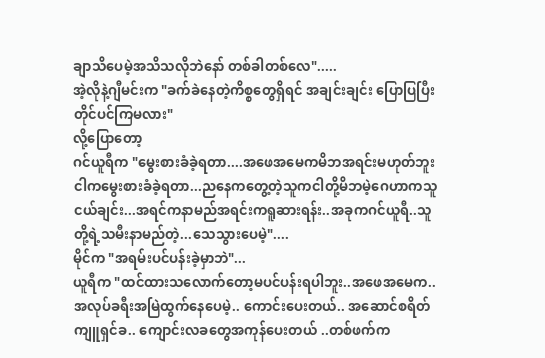ချာသိပေမဲ့အသိသလိုဘဲနော် တစ်ခါတစ်လေ".....
အဲ့လိုနဲ့ဂျီမင်းက "ခက်ခဲနေတဲ့ကိစ္စတွေရှိရင် အချင်းချင်း ပြောပြပြီးတိုင်ပင်ကြမလား"
လို့ပြောတော့
ဂင်ယူရီက "မွေးစားခံခဲ့ရတာ....အဖေအမေကမိဘအရင်းမဟုတ်ဘူးငါကမွေးစားခံခဲ့ရတာ...ညနေကတွေ့တဲ့သူကငါတို့မိဘမဲ့ဂေဟာကသူငယ်ချင်း...အရင်ကနာမည်အရင်းကရူဆားရန်း..အခုကဂင်ယူရီ..သူတို့ရဲ့သမီးနာမည်တဲ့...သေသွားပေမဲ့"....
မိုင်က "အရမ်းပင်ပန်းခဲ့မှာဘဲ"...
ယူရီက "ထင်ထားသလောက်တော့မပင်ပန်းရပါဘူး..အဖေအမေက.. အလုပ်ခရီးအမြဲထွက်နေပေမဲ့.. ကောင်းပေးတယ်.. အဆောင်စရိတ်ကျူရှင်ခ.. ကျောင်းလခတွေအကုန်ပေးတယ် ..တစ်ဖက်က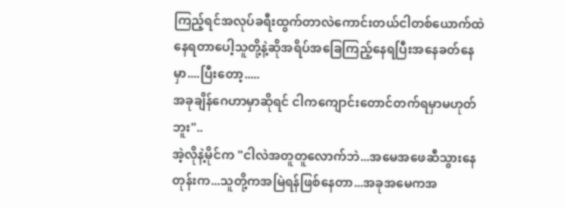ကြည့်ရင်အလုပ်ခရီးထွက်တာလဲကောင်းတယ်ငါတစ်ယောက်ထဲနေရတာပေါ့သူတို့နဲ့ဆိုအရိပ်အခြေကြည့်နေရပြီးအနေခတ်နေမှာ....ပြီးတော့.....
အခုချိန်ဂေဟာမှာဆိုရင် ငါကကျောင်းတောင်တက်ရမှာမဟုတ်ဘူး"..
အဲ့လိုနဲ့မိုင်က "ငါလဲအတူတူလောက်ဘဲ...အမေအဖေဆီသွားနေတုန်းက...သူတို့ကအမြဲရန်ဖြစ်နေတာ...အခုအမေကအ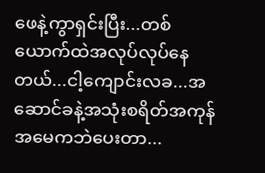ဖေနဲ့ကွာရှင်းပြီး...တစ်ယောက်ထဲအလုပ်လုပ်နေတယ်...ငါ့ကျောင်းလခ...အဆောင်ခနဲ့အသုံးစရိတ်အကုန်အမေကဘဲပေးတာ...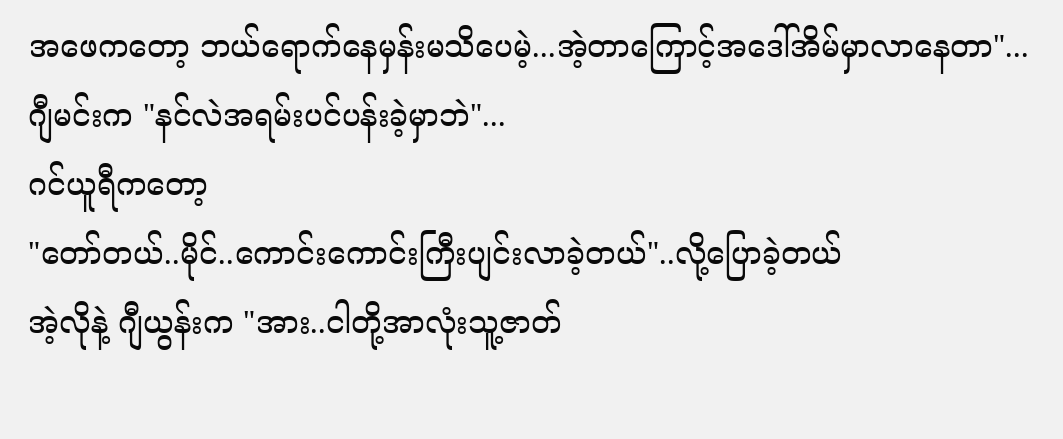အဖေကတော့ ဘယ်ရောက်နေမှန်းမသိပေမဲ့...အဲ့တာကြောင့်အဒေါ်အိမ်မှာလာနေတာ"...
ဂျီမင်းက "နင်လဲအရမ်းပင်ပန်းခဲ့မှာဘဲ"...
ဂင်ယူရီကတော့
"တော်တယ်..မိုင်..ကောင်းကောင်းကြီးပျင်းလာခဲ့တယ်"..လို့ပြောခဲ့တယ်
အဲ့လိုနဲ့ ဂျီယွန်းက "အား..ငါတို့အာလုံးသူ့ဇာတ်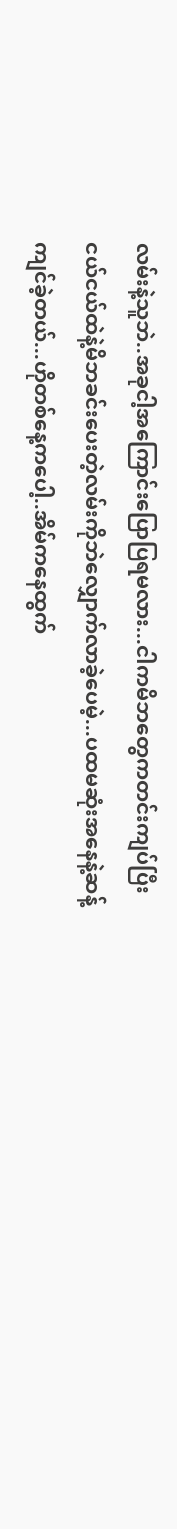လမ်းနဲ့သူဘဲ..အခုငါ့အကြောင်းပြောပြရမလား...ငါကမိဘတွေကတင်းကျပ်ပြီးငယ်ငယ်ထဲနဲ့မိဘခင်းပေးတဲ့လမ်းကိုဘဲလျှောက်လာခဲ့ပေမဲ့...ပထမဆုံးအနေနဲ့ဆန့်ကျင်ခဲ့တယ်...ဟိုတစ်နေ့ကပေါ့..အိမ်ကနေထွက်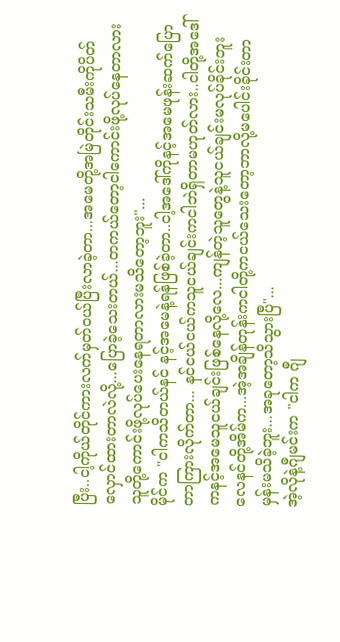ပြီး..ငါ့ကိုယ်တိုင်ကားလက်မှတ်ဝယ်ပြီးလာခဲ့တာ...အမေတို့အမြဲတိုင်းသမီးကိုပိတ်လှောင်ထားတာလဲလို့...ပြောခဲ့သေးတယ်...တကယ်တော့ငါကောင်းဖို့လုပ်နေတာလားသူတို့ကောင်းဖို့လုပ်ပေးနေရတာလားမသိတော့ဘူး"...
မိုင်က "ငါကသိတယ်နင် နင့်အမေနဲ့ရန်ဖြစ်ခဲ့တာ..ငါ့အဒေါ်ကိုနင့်အမေဖုန်းဆက်ပြောတာကြားလိုက်တာ... နင်ငယ်ငယ်ကသူငယ်ချင်းကငါဘဲရှိတာမဟုတ်လား..ငါတို့အဒေါ်ကနင့်အမေသူငယ်ချင်းဖြစ်နေလို့လေ...ကျန်တဲ့သူတွေနဲ့သူငယ်ချင်းမလုပ်ခိုင်းဘူးလေနင်တို့အိမ်က...အဲ့အချိန်တုန်းကငါတို့ကငယ်သေးတော့ဘာလို့မပေါင်းခိုင်းတာမှန်းမသိခဲ့ဘူး...အခုတော့သိသွားပြီ"...
အဲ့လိုနဲ့ဂျီမင်းက "ငါက ဂျီ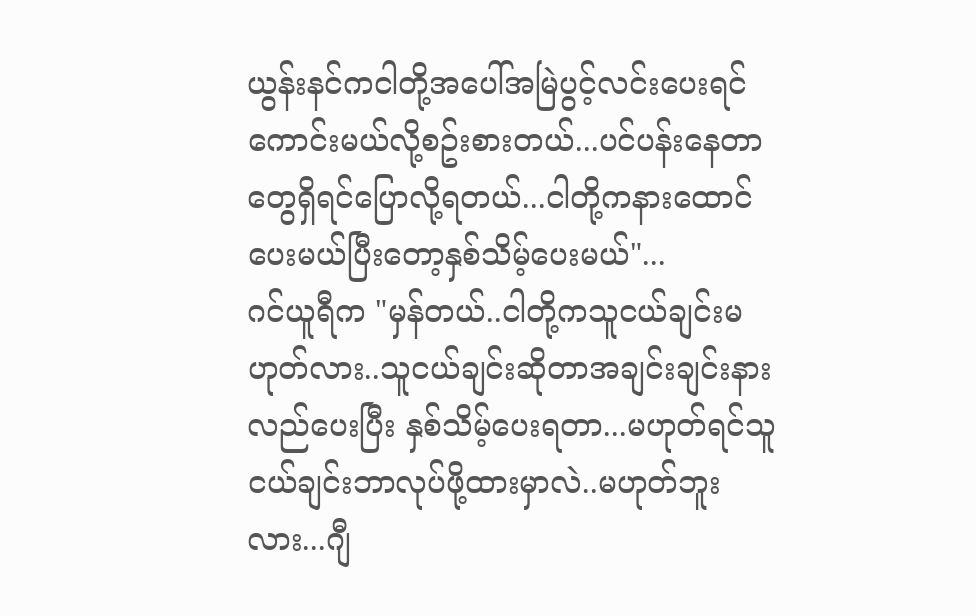ယွန်းနင်ကငါတို့အပေါ်အမြဲပွင့်လင်းပေးရင်ကောင်းမယ်လို့စဥ်းစားတယ်...ပင်ပန်းနေတာတွေရှိရင်ပြောလို့ရတယ်...ငါတို့ကနားထောင်ပေးမယ်ပြီးတော့နှစ်သိမ့်ပေးမယ်"...
ဂင်ယူရီက "မှန်တယ်..ငါတို့ကသူငယ်ချင်းမဟုတ်လား..သူငယ်ချင်းဆိုတာအချင်းချင်းနားလည်ပေးပြီး နှစ်သိမ့်ပေးရတာ...မဟုတ်ရင်သူငယ်ချင်းဘာလုပ်ဖို့ထားမှာလဲ..မဟုတ်ဘူးလား...ဂျီ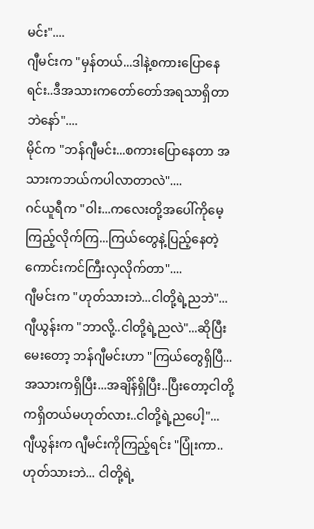မင်း"....
ဂျီမင်းက "မှန်တယ်...ဒါနဲ့စကားပြောနေရင်း..ဒီအသားကတော်တော်အရသာရှိတာဘဲနော်"....
မိုင်က "ဘန်ဂျီမင်း...စကားပြောနေတာ အသားကဘယ်ကပါလာတာလဲ"....
ဂင်ယူရီက "ဝါး...ကလေးတို့အပေါ်ကိုမေ့ကြည့်လိုက်ကြ...ကြယ်တွေနဲ့ပြည့်နေတဲ့ကောင်းကင်ကြီးလှလိုက်တာ"....
ဂျီမင်းက "ဟုတ်သားဘဲ...ငါတို့ရဲ့ညဘဲ"...
ဂျီယွန်းက "ဘာလို့..ငါတို့ရဲ့ညလဲ"...ဆိုပြီးမေးတော့ ဘန်ဂျီမင်းဟာ "ကြယ်တွေရှိပြီ...အသားကရှိပြီး...အချိန်ရှိပြီး..ပြီးတော့ငါတို့ကရှိတယ်မဟုတ်လား..ငါတို့ရဲ့ညပေါ့"...
ဂျီယွန်းက ဂျီမင်းကိုကြည့်ရင်း "ပြုံးကာ..ဟုတ်သားဘဲ... ငါတို့ရဲ့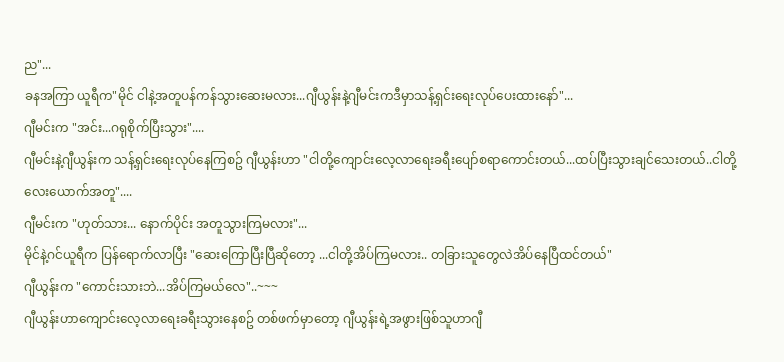ည"...
ခနအကြာ ယူရီက"မိုင် ငါနဲ့အတူပန်ကန်သွားဆေးမလား...ဂျီယွန်းနဲ့ဂျီမင်းကဒီမှာသန့်ရှင်းရေးလုပ်ပေးထားနော်"...
ဂျီမင်းက "အင်း...ဂရုစိုက်ပြီးသွား"....
ဂျီမင်းနဲ့ဂျီယွန်းက သန့်ရှင်းရေးလုပ်နေကြစဥ် ဂျီယွန်းဟာ "ငါတို့ကျောင်းလေ့လာရေးခရီးပျော်စရာကောင်းတယ်...ထပ်ပြီးသွားချင်သေးတယ်..ငါတို့လေးယောက်အတူ"....
ဂျီမင်းက "ဟုတ်သား... နောက်ပိုင်း အတူသွားကြမလား"...
မိုင်နဲ့ဂင်ယူရီက ပြန်ရောက်လာပြီး "ဆေးကြောပြီးပြီဆိုတော့ ...ငါတို့အိပ်ကြမလား.. တခြားသူတွေလဲအိပ်နေပြီထင်တယ်"
ဂျီယွန်းက "ကောင်းသားဘဲ...အိပ်ကြမယ်လေ"..~~~
ဂျီယွန်းဟာကျောင်းလေ့လာရေးခရီးသွားနေစဥ် တစ်ဖက်မှာတော့ ဂျီယွန်းရဲ့အဖွားဖြစ်သူဟာဂျီ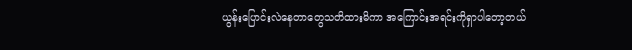ယွန်းပြောင်းလဲနေတာတွေသတိထားမိကာ အကြောင်းအရင်းကိုရှာပါတော့တယ်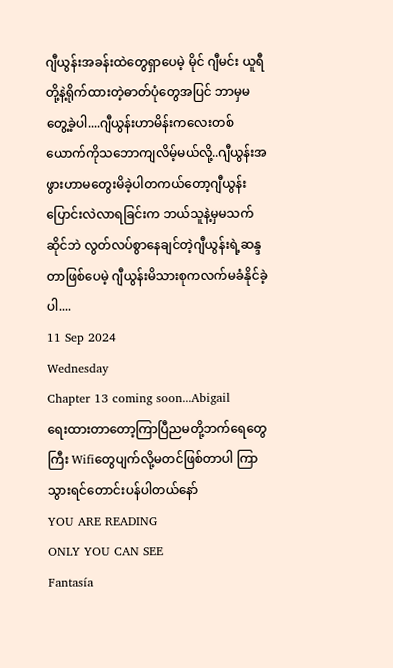ဂျီယွန်းအခန်းထဲတွေရှာပေမဲ့ မိုင် ဂျီမင်း ယူရီ တို့နဲ့ရိုက်ထားတဲ့ဓာတ်ပုံတွေအပြင် ဘာမှမတွေ့ခဲ့ပါ....ဂျီယွန်းဟာမိန်းကလေးတစ်ယောက်ကိုသဘောကျလိမ့်မယ်လို့..ဂျီယွန်းအဖွားဟာမတွေးမိခဲ့ပါတကယ်တော့ဂျီယွန်းပြောင်းလဲလာရခြင်းက ဘယ်သူနဲ့မှမသက်ဆိုင်ဘဲ လွတ်လပ်စွာနေချင်တဲ့ဂျီယွန်းရဲ့ဆန္ဒတာဖြစ်ပေမဲ့ ဂျီယွန်းမိသားစုကလက်မခံနိုင်ခဲ့ပါ....
11 Sep 2024
Wednesday
Chapter 13 coming soon...Abigail
ရေးထားတာတော့ကြာပြီညမတို့ဘက်ရေတွေကြီး Wifiတွေပျက်လို့မတင်ဖြစ်တာပါ ကြာသွားရင်တောင်းပန်ပါတယ်နော်
YOU ARE READING
ONLY YOU CAN SEE
Fantasía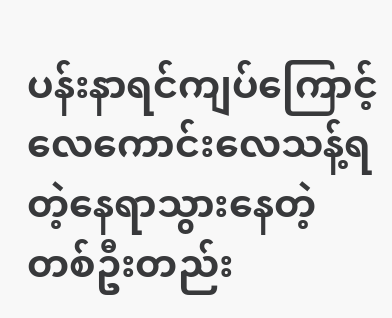ပန်းနာရင်ကျပ်ကြောင့် လေကောင်းလေသန့်ရတဲ့နေရာသွားနေတဲ့ တစ်ဦးတည်း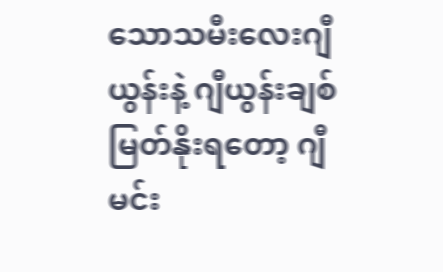သောသမီးလေးဂျီယွန်းနဲ့ ဂျီယွန်းချစ်မြတ်နိုးရတော့ ဂျီမင်း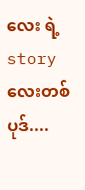လေး ရဲ့ story လေးတစ်ပုဒ်....